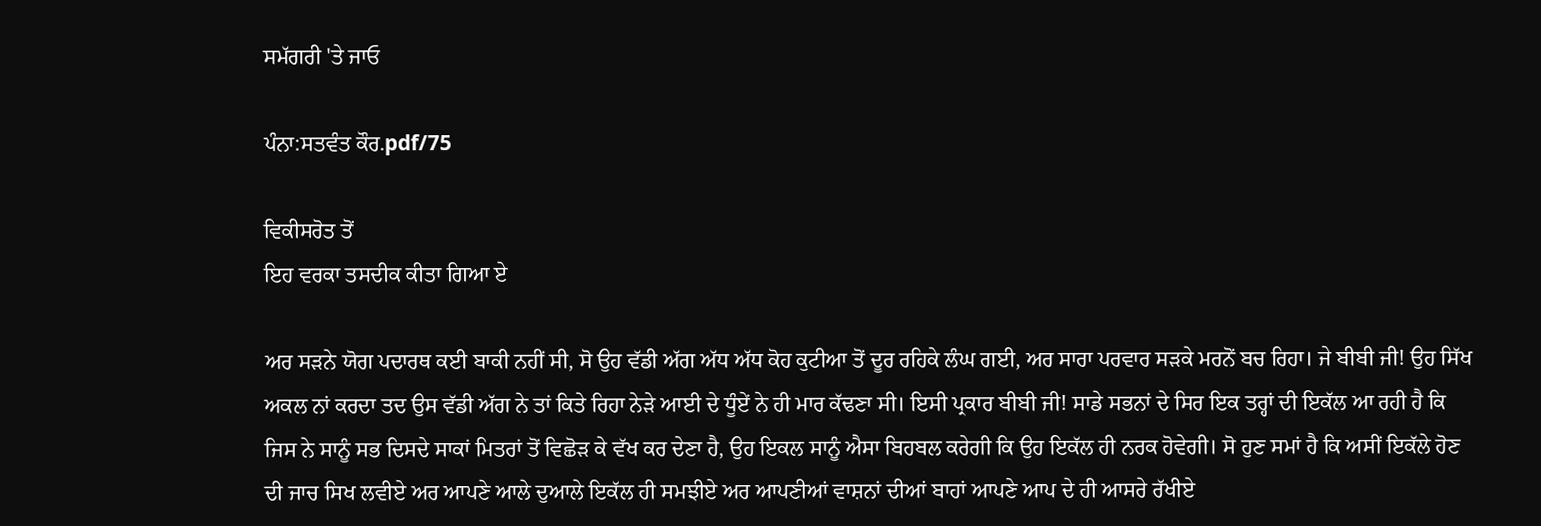ਸਮੱਗਰੀ 'ਤੇ ਜਾਓ

ਪੰਨਾ:ਸਤਵੰਤ ਕੌਰ.pdf/75

ਵਿਕੀਸਰੋਤ ਤੋਂ
ਇਹ ਵਰਕਾ ਤਸਦੀਕ ਕੀਤਾ ਗਿਆ ਏ

ਅਰ ਸੜਨੇ ਯੋਗ ਪਦਾਰਥ ਕਈ ਬਾਕੀ ਨਹੀਂ ਸੀ, ਸੋ ਉਹ ਵੱਡੀ ਅੱਗ ਅੱਧ ਅੱਧ ਕੋਹ ਕੁਟੀਆ ਤੋਂ ਦੂਰ ਰਹਿਕੇ ਲੰਘ ਗਈ, ਅਰ ਸਾਰਾ ਪਰਵਾਰ ਸੜਕੇ ਮਰਨੋਂ ਬਚ ਰਿਹਾ। ਜੇ ਬੀਬੀ ਜੀ! ਉਹ ਸਿੱਖ ਅਕਲ ਨਾਂ ਕਰਦਾ ਤਦ ਉਸ ਵੱਡੀ ਅੱਗ ਨੇ ਤਾਂ ਕਿਤੇ ਰਿਹਾ ਨੇੜੇ ਆਈ ਦੇ ਧੂੰਏਂ ਨੇ ਹੀ ਮਾਰ ਕੱਢਣਾ ਸੀ। ਇਸੀ ਪ੍ਰਕਾਰ ਬੀਬੀ ਜੀ! ਸਾਡੇ ਸਭਨਾਂ ਦੇ ਸਿਰ ਇਕ ਤਰ੍ਹਾਂ ਦੀ ਇਕੱਲ ਆ ਰਹੀ ਹੈ ਕਿ ਜਿਸ ਨੇ ਸਾਨੂੰ ਸਭ ਦਿਸਦੇ ਸਾਕਾਂ ਮਿਤਰਾਂ ਤੋਂ ਵਿਛੋੜ ਕੇ ਵੱਖ ਕਰ ਦੇਣਾ ਹੈ, ਉਹ ਇਕਲ ਸਾਨੂੰ ਐਸਾ ਬਿਹਬਲ ਕਰੇਗੀ ਕਿ ਉਹ ਇਕੱਲ ਹੀ ਨਰਕ ਹੋਵੇਗੀ। ਸੋ ਹੁਣ ਸਮਾਂ ਹੈ ਕਿ ਅਸੀਂ ਇਕੱਲੇ ਹੋਣ ਦੀ ਜਾਚ ਸਿਖ ਲਵੀਏ ਅਰ ਆਪਣੇ ਆਲੇ ਦੁਆਲੇ ਇਕੱਲ ਹੀ ਸਮਝੀਏ ਅਰ ਆਪਣੀਆਂ ਵਾਸ਼ਨਾਂ ਦੀਆਂ ਬਾਹਾਂ ਆਪਣੇ ਆਪ ਦੇ ਹੀ ਆਸਰੇ ਰੱਖੀਏ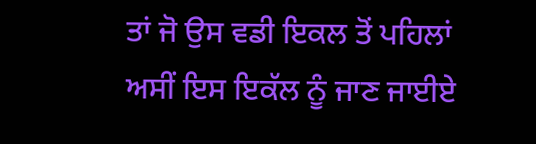ਤਾਂ ਜੋ ਉਸ ਵਡੀ ਇਕਲ ਤੋਂ ਪਹਿਲਾਂ ਅਸੀਂ ਇਸ ਇਕੱਲ ਨੂੰ ਜਾਣ ਜਾਈਏ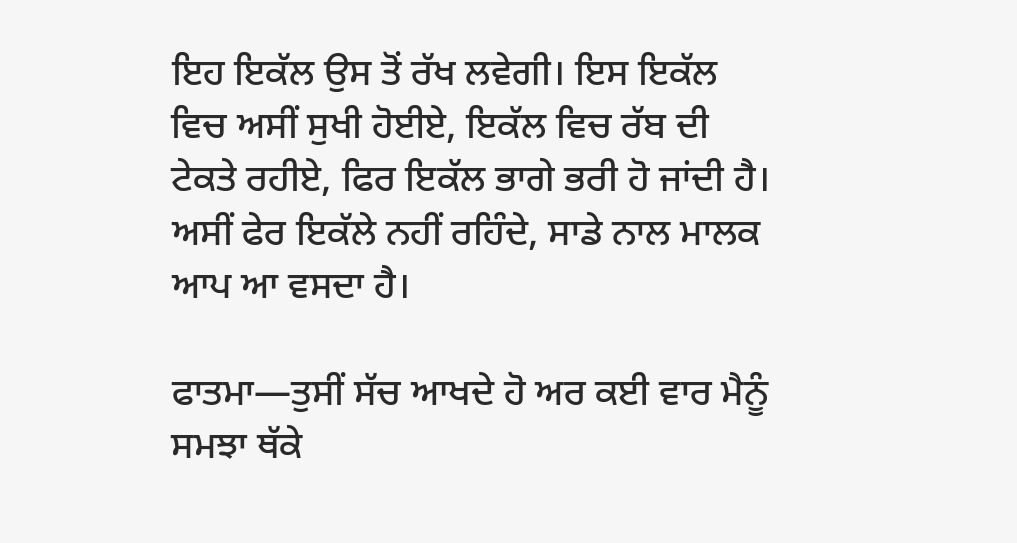ਇਹ ਇਕੱਲ ਉਸ ਤੋਂ ਰੱਖ ਲਵੇਗੀ। ਇਸ ਇਕੱਲ ਵਿਚ ਅਸੀਂ ਸੁਖੀ ਹੋਈਏ, ਇਕੱਲ ਵਿਚ ਰੱਬ ਦੀ ਟੇਕਤੇ ਰਹੀਏ, ਫਿਰ ਇਕੱਲ ਭਾਗੇ ਭਰੀ ਹੋ ਜਾਂਦੀ ਹੈ। ਅਸੀਂ ਫੇਰ ਇਕੱਲੇ ਨਹੀਂ ਰਹਿੰਦੇ, ਸਾਡੇ ਨਾਲ ਮਾਲਕ ਆਪ ਆ ਵਸਦਾ ਹੈ।

ਫਾਤਮਾ—ਤੁਸੀਂ ਸੱਚ ਆਖਦੇ ਹੋ ਅਰ ਕਈ ਵਾਰ ਮੈਨੂੰ ਸਮਝਾ ਥੱਕੇ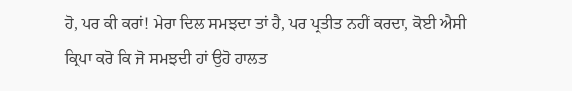ਹੋ, ਪਰ ਕੀ ਕਰਾਂ! ਮੇਰਾ ਦਿਲ ਸਮਝਦਾ ਤਾਂ ਹੈ, ਪਰ ਪ੍ਰਤੀਤ ਨਹੀਂ ਕਰਦਾ, ਕੋਈ ਐਸੀ ਕ੍ਰਿਪਾ ਕਰੋ ਕਿ ਜੋ ਸਮਝਦੀ ਹਾਂ ਉਹੋ ਹਾਲਤ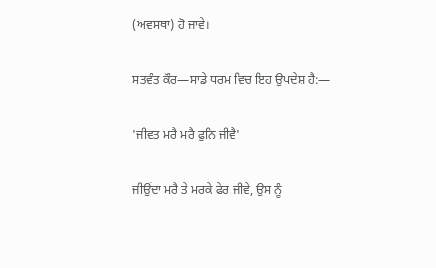(ਅਵਸਥਾ) ਹੋ ਜਾਵੇ।

ਸਤਵੰਤ ਕੌਰ—ਸਾਡੇ ਧਰਮ ਵਿਚ ਇਹ ਉਪਦੇਸ਼ ਹੈ:—

'ਜੀਵਤ ਮਰੈ ਮਰੈ ਫੁਨਿ ਜੀਵੈ'

ਜੀਉਂਦਾ ਮਰੈ ਤੇ ਮਰਕੇ ਫੇਰ ਜੀਵੇ, ਉਸ ਨੂੰ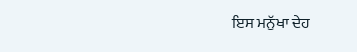ਇਸ ਮਨੁੱਖਾ ਦੇਹ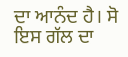ਦਾ ਆਨੰਦ ਹੈ। ਸੋ ਇਸ ਗੱਲ ਦਾ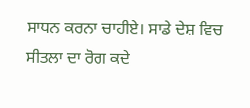ਸਾਧਨ ਕਰਨਾ ਚਾਹੀਏ। ਸਾਡੇ ਦੇਸ਼ ਵਿਚ ਸੀਤਲਾ ਦਾ ਰੋਗ ਕਦੇ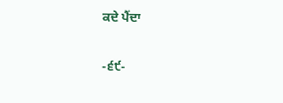ਕਦੇ ਪੈਂਦਾ

-੬੯-